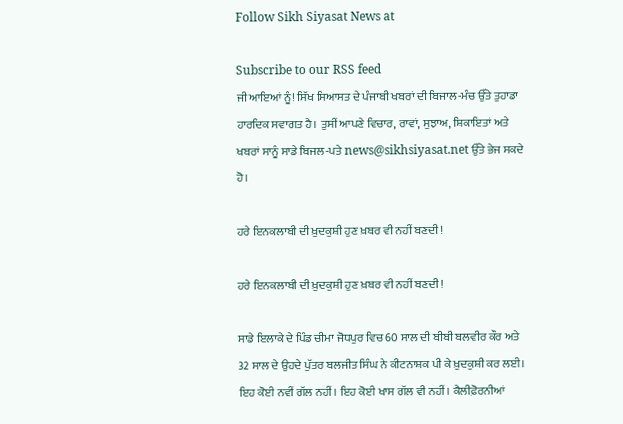Follow Sikh Siyasat News at

Subscribe to our RSS feed
ਜੀ ਆਇਆਂ ਨੂੰ! ਸਿੱਖ ਸਿਆਸਤ ਦੇ ਪੰਜਾਬੀ ਖਬਰਾਂ ਦੀ ਬਿਜਾਲ-ਮੰਚ ਉੱਤੇ ਤੁਹਾਡਾ ਹਾਰਦਿਕ ਸਵਾਗਤ ਹੈ। ਤੁਸੀਂ ਆਪਣੇ ਵਿਚਾਰ, ਰਾਵਾਂ, ਸੁਝਾਅ, ਸ਼ਿਕਾਇਤਾਂ ਅਤੇ ਖਬਰਾਂ ਸਾਨੂੰ ਸਾਡੇ ਬਿਜਲ-ਪਤੇ news@sikhsiyasat.net ਉੱਤੇ ਭੇਜ ਸਕਦੇ ਹੋ।

ਹਰੇ ਇਨਕਲਾਬੀ ਦੀ ਖ਼ੁਦਕੁਸ਼ੀ ਹੁਣ ਖ਼ਬਰ ਵੀ ਨਹੀਂ ਬਣਦੀ !

ਹਰੇ ਇਨਕਲਾਬੀ ਦੀ ਖ਼ੁਦਕੁਸ਼ੀ ਹੁਣ ਖ਼ਬਰ ਵੀ ਨਹੀਂ ਬਣਦੀ !

ਸਾਡੇ ਇਲਾਕੇ ਦੇ ਪਿੰਡ ਚੀਮਾ ਜੋਧਪੁਰ ਵਿਚ 60 ਸਾਲ ਦੀ ਬੀਬੀ ਬਲਵੀਰ ਕੌਰ ਅਤੇ 32 ਸਾਲ ਦੇ ਉਹਦੇ ਪੁੱਤਰ ਬਲਜੀਤ ਸਿੰਘ ਨੇ ਕੀਟਨਾਸ਼ਕ ਪੀ ਕੇ ਖ਼ੁਦਕੁਸ਼ੀ ਕਰ ਲਈ। ਇਹ ਕੋਈ ਨਵੀਂ ਗੱਲ ਨਹੀਂ। ਇਹ ਕੋਈ ਖਾਸ ਗੱਲ ਵੀ ਨਹੀਂ। ਕੈਲੀਫ਼ੋਰਨੀਆਂ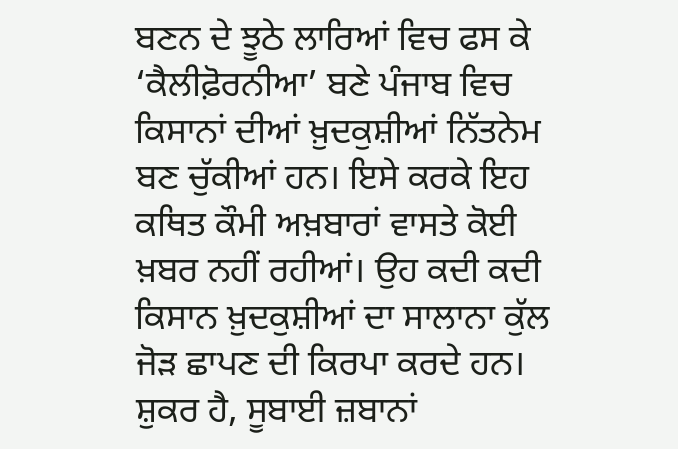ਬਣਨ ਦੇ ਝੂਠੇ ਲਾਰਿਆਂ ਵਿਚ ਫਸ ਕੇ ‘ਕੈਲੀਫ਼ੋਰਨੀਆ’ ਬਣੇ ਪੰਜਾਬ ਵਿਚ ਕਿਸਾਨਾਂ ਦੀਆਂ ਖ਼ੁਦਕੁਸ਼ੀਆਂ ਨਿੱਤਨੇਮ ਬਣ ਚੁੱਕੀਆਂ ਹਨ। ਇਸੇ ਕਰਕੇ ਇਹ ਕਥਿਤ ਕੌਮੀ ਅਖ਼ਬਾਰਾਂ ਵਾਸਤੇ ਕੋਈ ਖ਼ਬਰ ਨਹੀਂ ਰਹੀਆਂ। ਉਹ ਕਦੀ ਕਦੀ ਕਿਸਾਨ ਖ਼ੁਦਕੁਸ਼ੀਆਂ ਦਾ ਸਾਲਾਨਾ ਕੁੱਲ ਜੋੜ ਛਾਪਣ ਦੀ ਕਿਰਪਾ ਕਰਦੇ ਹਨ। ਸ਼ੁਕਰ ਹੈ, ਸੂਬਾਈ ਜ਼ਬਾਨਾਂ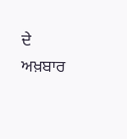ਦੇ ਅਖ਼ਬਾਰ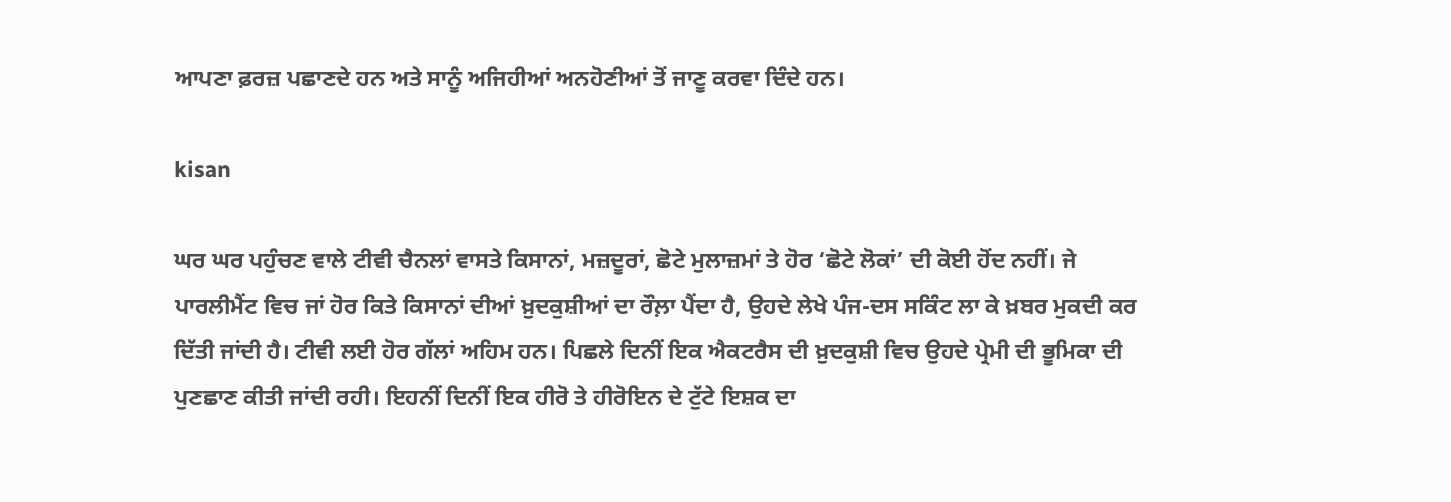ਆਪਣਾ ਫ਼ਰਜ਼ ਪਛਾਣਦੇ ਹਨ ਅਤੇ ਸਾਨੂੰ ਅਜਿਹੀਆਂ ਅਨਹੋਣੀਆਂ ਤੋਂ ਜਾਣੂ ਕਰਵਾ ਦਿੰਦੇ ਹਨ।

kisan

ਘਰ ਘਰ ਪਹੁੰਚਣ ਵਾਲੇ ਟੀਵੀ ਚੈਨਲਾਂ ਵਾਸਤੇ ਕਿਸਾਨਾਂ, ਮਜ਼ਦੂਰਾਂ, ਛੋਟੇ ਮੁਲਾਜ਼ਮਾਂ ਤੇ ਹੋਰ ‘ਛੋਟੇ ਲੋਕਾਂ’ ਦੀ ਕੋਈ ਹੋਂਦ ਨਹੀਂ। ਜੇ ਪਾਰਲੀਮੈਂਟ ਵਿਚ ਜਾਂ ਹੋਰ ਕਿਤੇ ਕਿਸਾਨਾਂ ਦੀਆਂ ਖ਼ੁਦਕੁਸ਼ੀਆਂ ਦਾ ਰੌਲ਼ਾ ਪੈਂਦਾ ਹੈ, ਉਹਦੇ ਲੇਖੇ ਪੰਜ-ਦਸ ਸਕਿੰਟ ਲਾ ਕੇ ਖ਼ਬਰ ਮੁਕਦੀ ਕਰ ਦਿੱਤੀ ਜਾਂਦੀ ਹੈ। ਟੀਵੀ ਲਈ ਹੋਰ ਗੱਲਾਂ ਅਹਿਮ ਹਨ। ਪਿਛਲੇ ਦਿਨੀਂ ਇਕ ਐਕਟਰੈਸ ਦੀ ਖ਼ੁਦਕੁਸ਼ੀ ਵਿਚ ਉਹਦੇ ਪ੍ਰੇਮੀ ਦੀ ਭੂਮਿਕਾ ਦੀ ਪੁਣਛਾਣ ਕੀਤੀ ਜਾਂਦੀ ਰਹੀ। ਇਹਨੀਂ ਦਿਨੀਂ ਇਕ ਹੀਰੋ ਤੇ ਹੀਰੋਇਨ ਦੇ ਟੁੱਟੇ ਇਸ਼ਕ ਦਾ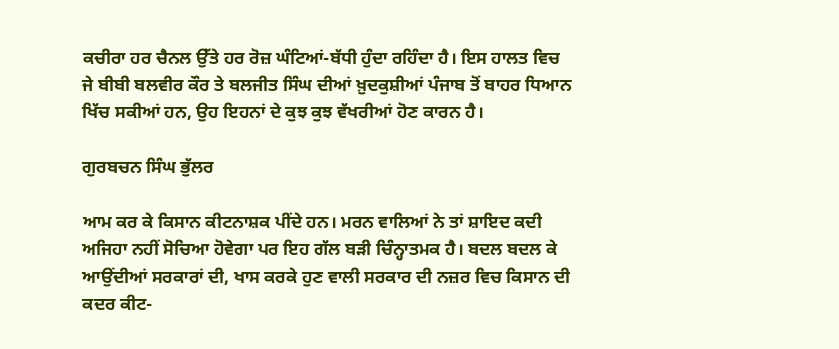ਕਚੀਰਾ ਹਰ ਚੈਨਲ ਉੱਤੇ ਹਰ ਰੋਜ਼ ਘੰਟਿਆਂ-ਬੱਧੀ ਹੁੰਦਾ ਰਹਿੰਦਾ ਹੈ। ਇਸ ਹਾਲਤ ਵਿਚ ਜੇ ਬੀਬੀ ਬਲਵੀਰ ਕੌਰ ਤੇ ਬਲਜੀਤ ਸਿੰਘ ਦੀਆਂ ਖ਼ੁਦਕੁਸ਼ੀਆਂ ਪੰਜਾਬ ਤੋਂ ਬਾਹਰ ਧਿਆਨ ਖਿੱਚ ਸਕੀਆਂ ਹਨ, ਉਹ ਇਹਨਾਂ ਦੇ ਕੁਝ ਕੁਝ ਵੱਖਰੀਆਂ ਹੋਣ ਕਾਰਨ ਹੈ।

ਗੁਰਬਚਨ ਸਿੰਘ ਭੁੱਲਰ

ਆਮ ਕਰ ਕੇ ਕਿਸਾਨ ਕੀਟਨਾਸ਼ਕ ਪੀਂਦੇ ਹਨ। ਮਰਨ ਵਾਲਿਆਂ ਨੇ ਤਾਂ ਸ਼ਾਇਦ ਕਦੀ ਅਜਿਹਾ ਨਹੀਂ ਸੋਚਿਆ ਹੋਵੇਗਾ ਪਰ ਇਹ ਗੱਲ ਬੜੀ ਚਿੰਨ੍ਹਾਤਮਕ ਹੈ। ਬਦਲ ਬਦਲ ਕੇ ਆਉਂਦੀਆਂ ਸਰਕਾਰਾਂ ਦੀ, ਖਾਸ ਕਰਕੇ ਹੁਣ ਵਾਲੀ ਸਰਕਾਰ ਦੀ ਨਜ਼ਰ ਵਿਚ ਕਿਸਾਨ ਦੀ ਕਦਰ ਕੀਟ-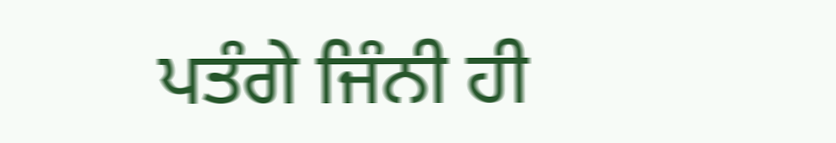ਪਤੰਗੇ ਜਿੰਨੀ ਹੀ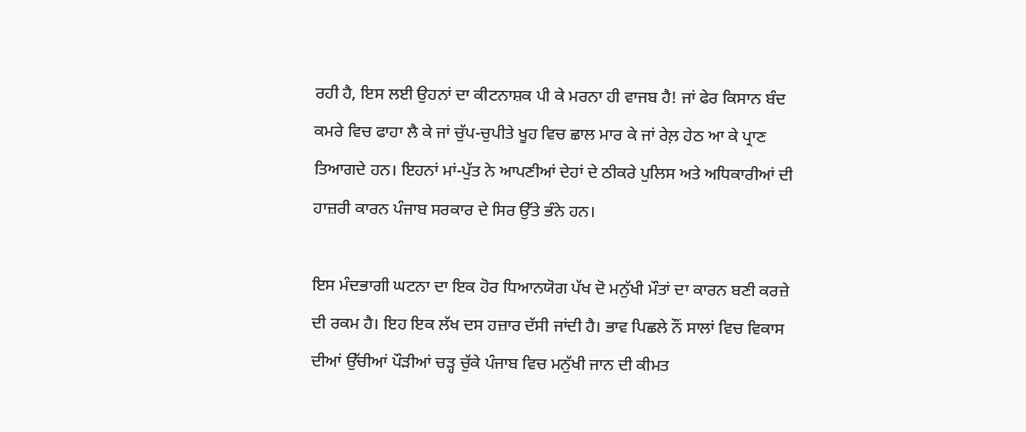ਰਹੀ ਹੈ, ਇਸ ਲਈ ਉਹਨਾਂ ਦਾ ਕੀਟਨਾਸ਼ਕ ਪੀ ਕੇ ਮਰਨਾ ਹੀ ਵਾਜਬ ਹੈ! ਜਾਂ ਫੇਰ ਕਿਸਾਨ ਬੰਦ ਕਮਰੇ ਵਿਚ ਫਾਹਾ ਲੈ ਕੇ ਜਾਂ ਚੁੱਪ-ਚੁਪੀਤੇ ਖੂਹ ਵਿਚ ਛਾਲ ਮਾਰ ਕੇ ਜਾਂ ਰੇਲ਼ ਹੇਠ ਆ ਕੇ ਪ੍ਰਾਣ ਤਿਆਗਦੇ ਹਨ। ਇਹਨਾਂ ਮਾਂ-ਪੁੱਤ ਨੇ ਆਪਣੀਆਂ ਦੇਹਾਂ ਦੇ ਠੀਕਰੇ ਪੁਲਿਸ ਅਤੇ ਅਧਿਕਾਰੀਆਂ ਦੀ ਹਾਜ਼ਰੀ ਕਾਰਨ ਪੰਜਾਬ ਸਰਕਾਰ ਦੇ ਸਿਰ ਉੱਤੇ ਭੰਨੇ ਹਨ।

ਇਸ ਮੰਦਭਾਗੀ ਘਟਨਾ ਦਾ ਇਕ ਹੋਰ ਧਿਆਨਯੋਗ ਪੱਖ ਦੋ ਮਨੁੱਖੀ ਮੌਤਾਂ ਦਾ ਕਾਰਨ ਬਣੀ ਕਰਜ਼ੇ ਦੀ ਰਕਮ ਹੈ। ਇਹ ਇਕ ਲੱਖ ਦਸ ਹਜ਼ਾਰ ਦੱਸੀ ਜਾਂਦੀ ਹੈ। ਭਾਵ ਪਿਛਲੇ ਨੌਂ ਸਾਲਾਂ ਵਿਚ ਵਿਕਾਸ ਦੀਆਂ ਉੱਚੀਆਂ ਪੌੜੀਆਂ ਚੜ੍ਹ ਚੁੱਕੇ ਪੰਜਾਬ ਵਿਚ ਮਨੁੱਖੀ ਜਾਨ ਦੀ ਕੀਮਤ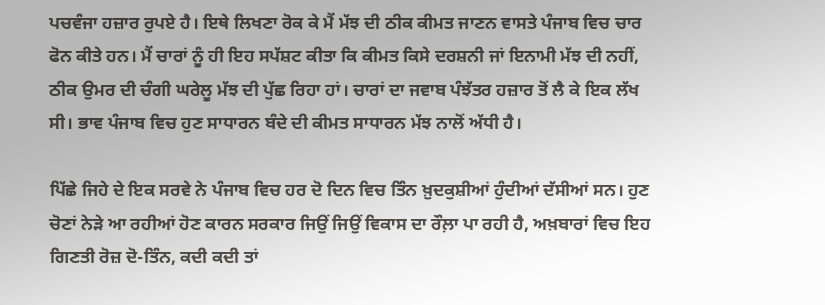ਪਚਵੰਜਾ ਹਜ਼ਾਰ ਰੁਪਏ ਹੈ। ਇਥੇ ਲਿਖਣਾ ਰੋਕ ਕੇ ਮੈਂ ਮੱਝ ਦੀ ਠੀਕ ਕੀਮਤ ਜਾਣਨ ਵਾਸਤੇ ਪੰਜਾਬ ਵਿਚ ਚਾਰ ਫੋਨ ਕੀਤੇ ਹਨ। ਮੈਂ ਚਾਰਾਂ ਨੂੰ ਹੀ ਇਹ ਸਪੱਸ਼ਟ ਕੀਤਾ ਕਿ ਕੀਮਤ ਕਿਸੇ ਦਰਸ਼ਨੀ ਜਾਂ ਇਨਾਮੀ ਮੱਝ ਦੀ ਨਹੀਂ, ਠੀਕ ਉਮਰ ਦੀ ਚੰਗੀ ਘਰੇਲੂ ਮੱਝ ਦੀ ਪੁੱਛ ਰਿਹਾ ਹਾਂ। ਚਾਰਾਂ ਦਾ ਜਵਾਬ ਪੰਝੱਤਰ ਹਜ਼ਾਰ ਤੋਂ ਲੈ ਕੇ ਇਕ ਲੱਖ ਸੀ। ਭਾਵ ਪੰਜਾਬ ਵਿਚ ਹੁਣ ਸਾਧਾਰਨ ਬੰਦੇ ਦੀ ਕੀਮਤ ਸਾਧਾਰਨ ਮੱਝ ਨਾਲੋਂ ਅੱਧੀ ਹੈ।

ਪਿੱਛੇ ਜਿਹੇ ਦੇ ਇਕ ਸਰਵੇ ਨੇ ਪੰਜਾਬ ਵਿਚ ਹਰ ਦੋ ਦਿਨ ਵਿਚ ਤਿੰਨ ਖ਼ੁਦਕੁਸ਼ੀਆਂ ਹੁੰਦੀਆਂ ਦੱਸੀਆਂ ਸਨ। ਹੁਣ ਚੋਣਾਂ ਨੇੜੇ ਆ ਰਹੀਆਂ ਹੋਣ ਕਾਰਨ ਸਰਕਾਰ ਜਿਉਂ ਜਿਉਂ ਵਿਕਾਸ ਦਾ ਰੌਲ਼ਾ ਪਾ ਰਹੀ ਹੈ, ਅਖ਼ਬਾਰਾਂ ਵਿਚ ਇਹ ਗਿਣਤੀ ਰੋਜ਼ ਦੋ-ਤਿੰਨ, ਕਦੀ ਕਦੀ ਤਾਂ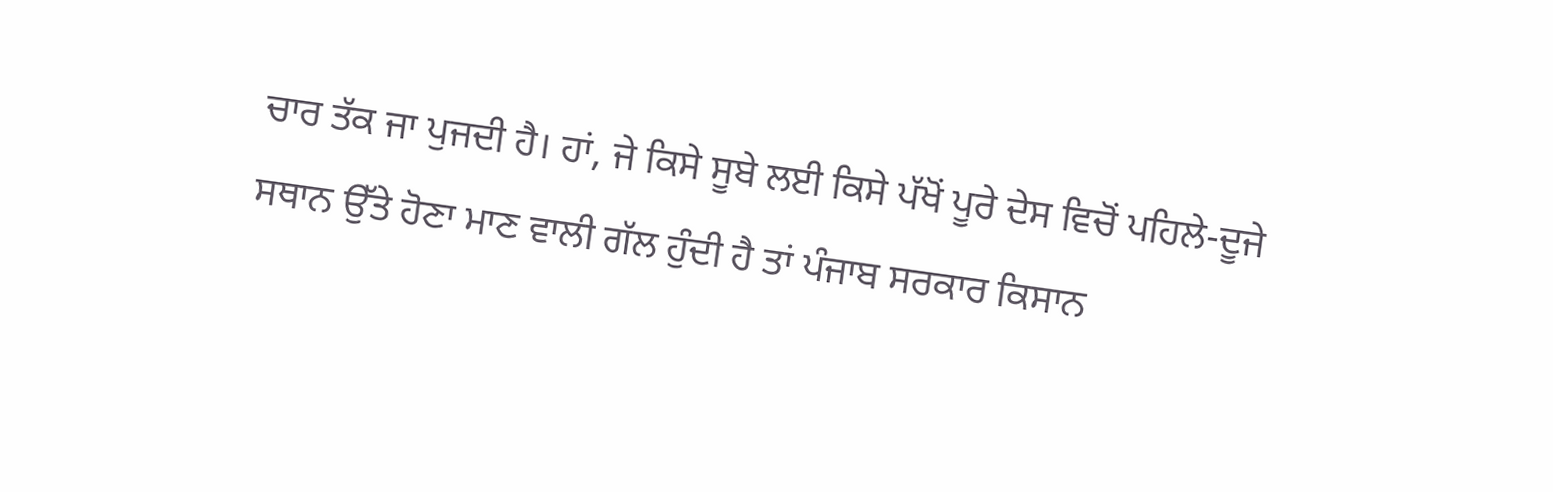ਚਾਰ ਤੱਕ ਜਾ ਪੁਜਦੀ ਹੈ। ਹਾਂ, ਜੇ ਕਿਸੇ ਸੂਬੇ ਲਈ ਕਿਸੇ ਪੱਖੋਂ ਪੂਰੇ ਦੇਸ ਵਿਚੋਂ ਪਹਿਲੇ-ਦੂਜੇ ਸਥਾਨ ਉੱਤੇ ਹੋਣਾ ਮਾਣ ਵਾਲੀ ਗੱਲ ਹੁੰਦੀ ਹੈ ਤਾਂ ਪੰਜਾਬ ਸਰਕਾਰ ਕਿਸਾਨ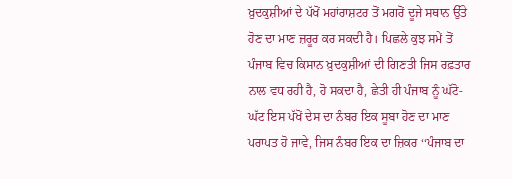ਖ਼ੁਦਕੁਸ਼ੀਆਂ ਦੇ ਪੱਖੋਂ ਮਹਾਂਰਾਸ਼ਟਰ ਤੋਂ ਮਗਰੋਂ ਦੂਜੇ ਸਥਾਨ ਉੱਤੇ ਹੋਣ ਦਾ ਮਾਣ ਜ਼ਰੂਰ ਕਰ ਸਕਦੀ ਹੈ। ਪਿਛਲੇ ਕੁਝ ਸਮੇਂ ਤੋਂ ਪੰਜਾਬ ਵਿਚ ਕਿਸਾਨ ਖ਼ੁਦਕੁਸ਼ੀਆਂ ਦੀ ਗਿਣਤੀ ਜਿਸ ਰਫ਼ਤਾਰ ਨਾਲ ਵਧ ਰਹੀ ਹੈ, ਹੋ ਸਕਦਾ ਹੈ, ਛੇਤੀ ਹੀ ਪੰਜਾਬ ਨੂੰ ਘੱਟੋ-ਘੱਟ ਇਸ ਪੱਖੋਂ ਦੇਸ ਦਾ ਨੰਬਰ ਇਕ ਸੂਬਾ ਹੋਣ ਦਾ ਮਾਣ ਪਰਾਪਤ ਹੋ ਜਾਵੇ, ਜਿਸ ਨੰਬਰ ਇਕ ਦਾ ਜ਼ਿਕਰ ‘‘ਪੰਜਾਬ ਦਾ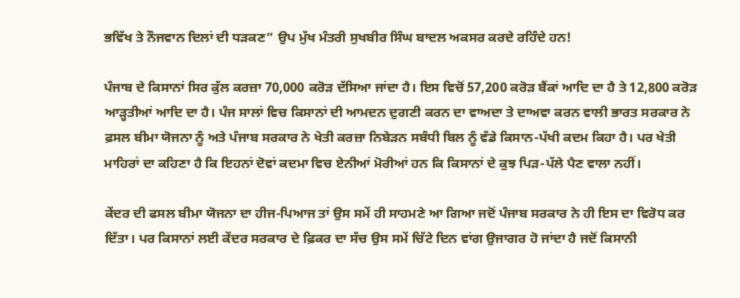ਭਵਿੱਖ ਤੇ ਨੌਜਵਾਨ ਦਿਲਾਂ ਦੀ ਧੜਕਣ” ਉਪ ਮੁੱਖ ਮੰਤਰੀ ਸੁਖਬੀਰ ਸਿੰਘ ਬਾਦਲ ਅਕਸਰ ਕਰਦੇ ਰਹਿੰਦੇ ਹਨ!

ਪੰਜਾਬ ਦੇ ਕਿਸਾਨਾਂ ਸਿਰ ਕੁੱਲ ਕਰਜ਼ਾ 70,000 ਕਰੋੜ ਦੱਸਿਆ ਜਾਂਦਾ ਹੈ। ਇਸ ਵਿਚੋਂ 57,200 ਕਰੋੜ ਬੈਂਕਾਂ ਆਦਿ ਦਾ ਹੈ ਤੇ 12,800 ਕਰੋੜ ਆੜ੍ਹਤੀਆਂ ਆਦਿ ਦਾ ਹੈ। ਪੰਜ ਸਾਲਾਂ ਵਿਚ ਕਿਸਾਨਾਂ ਦੀ ਆਮਦਨ ਦੁਗਣੀ ਕਰਨ ਦਾ ਵਾਅਦਾ ਤੇ ਦਾਅਵਾ ਕਰਨ ਵਾਲੀ ਭਾਰਤ ਸਰਕਾਰ ਨੇ ਫ਼ਸਲ ਬੀਮਾ ਯੋਜਨਾ ਨੂੰ ਅਤੇ ਪੰਜਾਬ ਸਰਕਾਰ ਨੇ ਖੇਤੀ ਕਰਜ਼ਾ ਨਿਬੇੜਨ ਸਬੰਧੀ ਬਿਲ ਨੂੰ ਵੱਡੇ ਕਿਸਾਨ-ਪੱਖੀ ਕਦਮ ਕਿਹਾ ਹੈ। ਪਰ ਖੇਤੀ ਮਾਹਿਰਾਂ ਦਾ ਕਹਿਣਾ ਹੈ ਕਿ ਇਹਨਾਂ ਦੋਵਾਂ ਕਦਮਾ ਵਿਚ ਏਨੀਆਂ ਮੋਰੀਆਂ ਹਨ ਕਿ ਕਿਸਾਨਾਂ ਦੇ ਕੁਝ ਪਿੜ-ਪੱਲੇ ਪੈਣ ਵਾਲਾ ਨਹੀਂ।

ਕੇਂਦਰ ਦੀ ਫਸਲ ਬੀਮਾ ਯੋਜਨਾ ਦਾ ਹੀਜ-ਪਿਆਜ ਤਾਂ ਉਸ ਸਮੇਂ ਹੀ ਸਾਹਮਣੇ ਆ ਗਿਆ ਜਦੋਂ ਪੰਜਾਬ ਸਰਕਾਰ ਨੇ ਹੀ ਇਸ ਦਾ ਵਿਰੋਧ ਕਰ ਦਿੱਤਾ। ਪਰ ਕਿਸਾਨਾਂ ਲਈ ਕੇਂਦਰ ਸਰਕਾਰ ਦੇ ਫ਼ਿਕਰ ਦਾ ਸੱਚ ਉਸ ਸਮੇਂ ਚਿੱਟੇ ਦਿਨ ਵਾਂਗ ਉਜਾਗਰ ਹੋ ਜਾਂਦਾ ਹੈ ਜਦੋਂ ਕਿਸਾਨੀ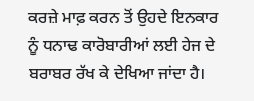ਕਰਜ਼ੇ ਮਾਫ਼ ਕਰਨ ਤੋਂ ਉਹਦੇ ਇਨਕਾਰ ਨੂੰ ਧਨਾਢ ਕਾਰੋਬਾਰੀਆਂ ਲਈ ਹੇਜ ਦੇ ਬਰਾਬਰ ਰੱਖ ਕੇ ਦੇਖਿਆ ਜਾਂਦਾ ਹੈ।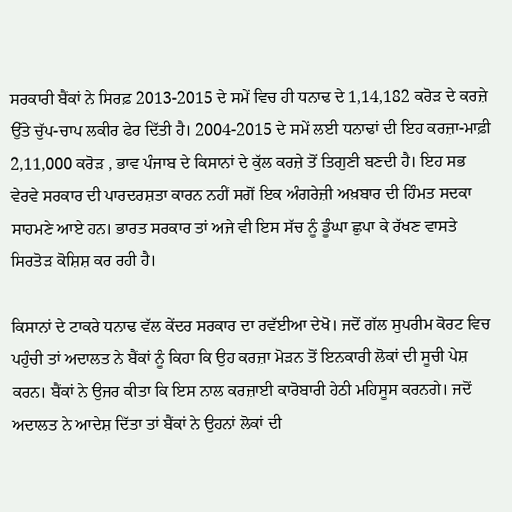ਸਰਕਾਰੀ ਬੈਂਕਾਂ ਨੇ ਸਿਰਫ਼ 2013-2015 ਦੇ ਸਮੇਂ ਵਿਚ ਹੀ ਧਨਾਢ ਦੇ 1,14,182 ਕਰੋੜ ਦੇ ਕਰਜ਼ੇ ਉੱਤੇ ਚੁੱਪ-ਚਾਪ ਲਕੀਰ ਫੇਰ ਦਿੱਤੀ ਹੈ। 2004-2015 ਦੇ ਸਮੇਂ ਲਈ ਧਨਾਢਾਂ ਦੀ ਇਹ ਕਰਜ਼ਾ-ਮਾਫ਼ੀ 2,11,000 ਕਰੋੜ , ਭਾਵ ਪੰਜਾਬ ਦੇ ਕਿਸਾਨਾਂ ਦੇ ਕੁੱਲ ਕਰਜ਼ੇ ਤੋਂ ਤਿਗੁਣੀ ਬਣਦੀ ਹੈ। ਇਹ ਸਭ ਵੇਰਵੇ ਸਰਕਾਰ ਦੀ ਪਾਰਦਰਸ਼ਤਾ ਕਾਰਨ ਨਹੀਂ ਸਗੋਂ ਇਕ ਅੰਗਰੇਜ਼ੀ ਅਖ਼ਬਾਰ ਦੀ ਹਿੰਮਤ ਸਦਕਾ ਸਾਹਮਣੇ ਆਏ ਹਨ। ਭਾਰਤ ਸਰਕਾਰ ਤਾਂ ਅਜੇ ਵੀ ਇਸ ਸੱਚ ਨੂੰ ਡੂੰਘਾ ਛੁਪਾ ਕੇ ਰੱਖਣ ਵਾਸਤੇ ਸਿਰਤੋੜ ਕੋਸ਼ਿਸ਼ ਕਰ ਰਹੀ ਹੈ।

ਕਿਸਾਨਾਂ ਦੇ ਟਾਕਰੇ ਧਨਾਢ ਵੱਲ ਕੇਂਦਰ ਸਰਕਾਰ ਦਾ ਰਵੱਈਆ ਦੇਖੋ। ਜਦੋਂ ਗੱਲ ਸੁਪਰੀਮ ਕੋਰਟ ਵਿਚ ਪਹੁੰਚੀ ਤਾਂ ਅਦਾਲਤ ਨੇ ਬੈਂਕਾਂ ਨੂੰ ਕਿਹਾ ਕਿ ਉਹ ਕਰਜ਼ਾ ਮੋੜਨ ਤੋਂ ਇਨਕਾਰੀ ਲੋਕਾਂ ਦੀ ਸੂਚੀ ਪੇਸ਼ ਕਰਨ। ਬੈਂਕਾਂ ਨੇ ਉਜਰ ਕੀਤਾ ਕਿ ਇਸ ਨਾਲ ਕਰਜ਼ਾਈ ਕਾਰੋਬਾਰੀ ਹੇਠੀ ਮਹਿਸੂਸ ਕਰਨਗੇ। ਜਦੋਂ ਅਦਾਲਤ ਨੇ ਆਦੇਸ਼ ਦਿੱਤਾ ਤਾਂ ਬੈਂਕਾਂ ਨੇ ਉਹਨਾਂ ਲੋਕਾਂ ਦੀ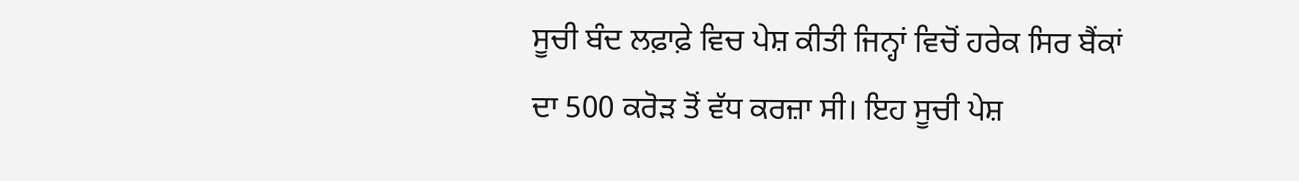ਸੂਚੀ ਬੰਦ ਲਫ਼ਾਫ਼ੇ ਵਿਚ ਪੇਸ਼ ਕੀਤੀ ਜਿਨ੍ਹਾਂ ਵਿਚੋਂ ਹਰੇਕ ਸਿਰ ਬੈਂਕਾਂ ਦਾ 500 ਕਰੋੜ ਤੋਂ ਵੱਧ ਕਰਜ਼ਾ ਸੀ। ਇਹ ਸੂਚੀ ਪੇਸ਼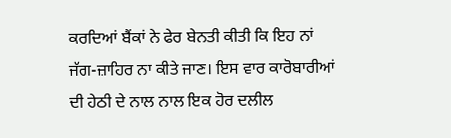ਕਰਦਿਆਂ ਬੈਂਕਾਂ ਨੇ ਫੇਰ ਬੇਨਤੀ ਕੀਤੀ ਕਿ ਇਹ ਨਾਂ ਜੱਗ-ਜ਼ਾਹਿਰ ਨਾ ਕੀਤੇ ਜਾਣ। ਇਸ ਵਾਰ ਕਾਰੋਬਾਰੀਆਂ ਦੀ ਹੇਠੀ ਦੇ ਨਾਲ ਨਾਲ ਇਕ ਹੋਰ ਦਲੀਲ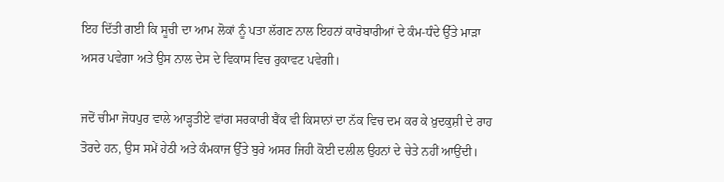ਇਹ ਦਿੱਤੀ ਗਈ ਕਿ ਸੂਚੀ ਦਾ ਆਮ ਲੋਕਾਂ ਨੂੰ ਪਤਾ ਲੱਗਣ ਨਾਲ ਇਹਨਾਂ ਕਾਰੋਬਾਰੀਆਂ ਦੇ ਕੰਮ-ਧੰਦੇ ਉੱਤੇ ਮਾੜਾ ਅਸਰ ਪਵੇਗਾ ਅਤੇ ਉਸ ਨਾਲ ਦੇਸ ਦੇ ਵਿਕਾਸ ਵਿਚ ਰੁਕਾਵਟ ਪਵੇਗੀ।

ਜਦੋਂ ਚੀਮਾ ਜੋਧਪੁਰ ਵਾਲੇ ਆੜ੍ਹਤੀਏ ਵਾਂਗ ਸਰਕਾਰੀ ਬੈਂਕ ਵੀ ਕਿਸਾਨਾਂ ਦਾ ਨੱਕ ਵਿਚ ਦਮ ਕਰ ਕੇ ਖ਼ੁਦਕੁਸ਼ੀ ਦੇ ਰਾਹ ਤੋਰਦੇ ਹਨ, ਉਸ ਸਮੇਂ ਹੇਠੀ ਅਤੇ ਕੰਮਕਾਜ ਉੱਤੇ ਬੁਰੇ ਅਸਰ ਜਿਹੀ ਕੋਈ ਦਲੀਲ ਉਹਨਾਂ ਦੇ ਚੇਤੇ ਨਹੀਂ ਆਉਂਦੀ।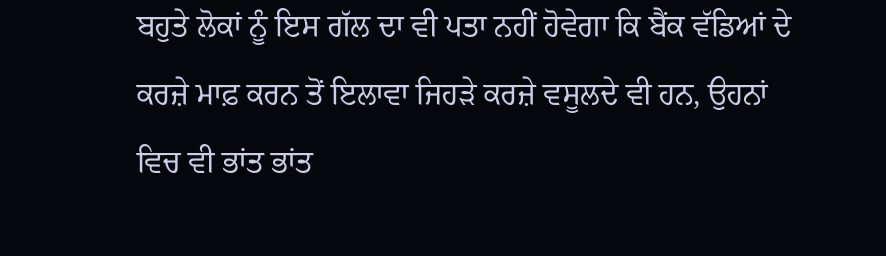ਬਹੁਤੇ ਲੋਕਾਂ ਨੂੰ ਇਸ ਗੱਲ ਦਾ ਵੀ ਪਤਾ ਨਹੀਂ ਹੋਵੇਗਾ ਕਿ ਬੈਂਕ ਵੱਡਿਆਂ ਦੇ ਕਰਜ਼ੇ ਮਾਫ਼ ਕਰਨ ਤੋਂ ਇਲਾਵਾ ਜਿਹੜੇ ਕਰਜ਼ੇ ਵਸੂਲਦੇ ਵੀ ਹਨ, ਉਹਨਾਂ ਵਿਚ ਵੀ ਭਾਂਤ ਭਾਂਤ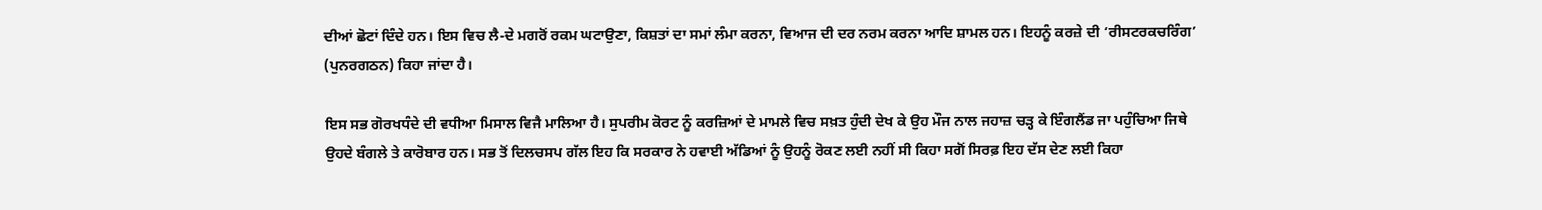ਦੀਆਂ ਛੋਟਾਂ ਦਿੰਦੇ ਹਨ। ਇਸ ਵਿਚ ਲੈ-ਦੇ ਮਗਰੋਂ ਰਕਮ ਘਟਾਉਣਾ, ਕਿਸ਼ਤਾਂ ਦਾ ਸਮਾਂ ਲੰਮਾ ਕਰਨਾ, ਵਿਆਜ ਦੀ ਦਰ ਨਰਮ ਕਰਨਾ ਆਦਿ ਸ਼ਾਮਲ ਹਨ। ਇਹਨੂੰ ਕਰਜ਼ੇ ਦੀ ‘ਰੀਸਟਰਕਚਰਿੰਗ’ (ਪੁਨਰਗਠਨ) ਕਿਹਾ ਜਾਂਦਾ ਹੈ।

ਇਸ ਸਭ ਗੋਰਖਧੰਦੇ ਦੀ ਵਧੀਆ ਮਿਸਾਲ ਵਿਜੈ ਮਾਲਿਆ ਹੈ। ਸੁਪਰੀਮ ਕੋਰਟ ਨੂੰ ਕਰਜ਼ਿਆਂ ਦੇ ਮਾਮਲੇ ਵਿਚ ਸਖ਼ਤ ਹੁੰਦੀ ਦੇਖ ਕੇ ਉਹ ਮੌਜ ਨਾਲ ਜਹਾਜ਼ ਚੜ੍ਹ ਕੇ ਇੰਗਲੈਂਡ ਜਾ ਪਹੁੰਚਿਆ ਜਿਥੇ ਉਹਦੇ ਬੰਗਲੇ ਤੇ ਕਾਰੋਬਾਰ ਹਨ। ਸਭ ਤੋਂ ਦਿਲਚਸਪ ਗੱਲ ਇਹ ਕਿ ਸਰਕਾਰ ਨੇ ਹਵਾਈ ਅੱਡਿਆਂ ਨੂੰ ਉਹਨੂੰ ਰੋਕਣ ਲਈ ਨਹੀਂ ਸੀ ਕਿਹਾ ਸਗੋਂ ਸਿਰਫ਼ ਇਹ ਦੱਸ ਦੇਣ ਲਈ ਕਿਹਾ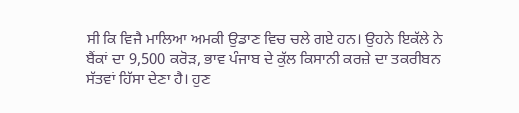ਸੀ ਕਿ ਵਿਜੈ ਮਾਲਿਆ ਅਮਕੀ ਉਡਾਣ ਵਿਚ ਚਲੇ ਗਏ ਹਨ। ਉਹਨੇ ਇਕੱਲੇ ਨੇ ਬੈਂਕਾਂ ਦਾ 9,500 ਕਰੋੜ, ਭਾਵ ਪੰਜਾਬ ਦੇ ਕੁੱਲ ਕਿਸਾਨੀ ਕਰਜ਼ੇ ਦਾ ਤਕਰੀਬਨ ਸੱਤਵਾਂ ਹਿੱਸਾ ਦੇਣਾ ਹੈ। ਹੁਣ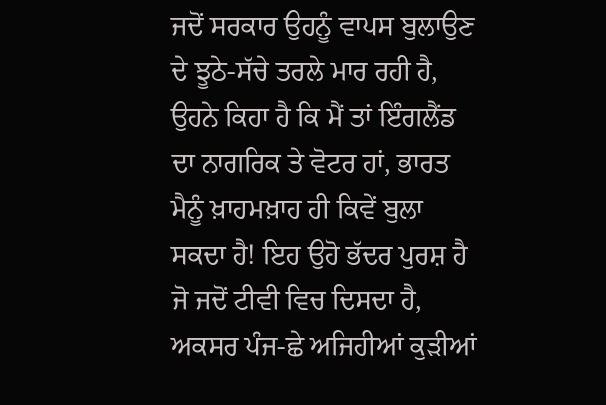ਜਦੋਂ ਸਰਕਾਰ ਉਹਨੂੰ ਵਾਪਸ ਬੁਲਾਉਣ ਦੇ ਝੂਠੇ-ਸੱਚੇ ਤਰਲੇ ਮਾਰ ਰਹੀ ਹੈ, ਉਹਨੇ ਕਿਹਾ ਹੈ ਕਿ ਮੈਂ ਤਾਂ ਇੰਗਲੈਂਡ ਦਾ ਨਾਗਰਿਕ ਤੇ ਵੋਟਰ ਹਾਂ, ਭਾਰਤ ਮੈਨੂੰ ਖ਼ਾਹਮਖ਼ਾਹ ਹੀ ਕਿਵੇਂ ਬੁਲਾ ਸਕਦਾ ਹੈ! ਇਹ ਉਹੋ ਭੱਦਰ ਪੁਰਸ਼ ਹੈ ਜੋ ਜਦੋਂ ਟੀਵੀ ਵਿਚ ਦਿਸਦਾ ਹੈ, ਅਕਸਰ ਪੰਜ-ਛੇ ਅਜਿਹੀਆਂ ਕੁੜੀਆਂ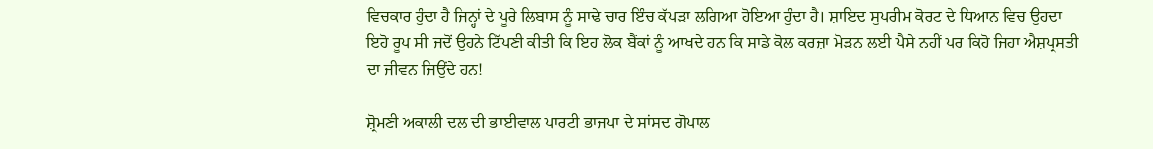ਵਿਚਕਾਰ ਹੁੰਦਾ ਹੈ ਜਿਨ੍ਹਾਂ ਦੇ ਪੂਰੇ ਲਿਬਾਸ ਨੂੰ ਸਾਢੇ ਚਾਰ ਇੰਚ ਕੱਪੜਾ ਲਗਿਆ ਹੋਇਆ ਹੁੰਦਾ ਹੈ। ਸ਼ਾਇਦ ਸੁਪਰੀਮ ਕੋਰਟ ਦੇ ਧਿਆਨ ਵਿਚ ਉਹਦਾ ਇਹੋ ਰੂਪ ਸੀ ਜਦੋਂ ਉਹਨੇ ਟਿੱਪਣੀ ਕੀਤੀ ਕਿ ਇਹ ਲੋਕ ਬੈਂਕਾਂ ਨੂੰ ਆਖਦੇ ਹਨ ਕਿ ਸਾਡੇ ਕੋਲ ਕਰਜ਼ਾ ਮੋੜਨ ਲਈ ਪੈਸੇ ਨਹੀਂ ਪਰ ਕਿਹੋ ਜਿਹਾ ਐਸ਼ਪ੍ਰਸਤੀ ਦਾ ਜੀਵਨ ਜਿਉਂਦੇ ਹਨ!

ਸ਼੍ਰੋਮਣੀ ਅਕਾਲੀ ਦਲ ਦੀ ਭਾਈਵਾਲ ਪਾਰਟੀ ਭਾਜਪਾ ਦੇ ਸਾਂਸਦ ਗੋਪਾਲ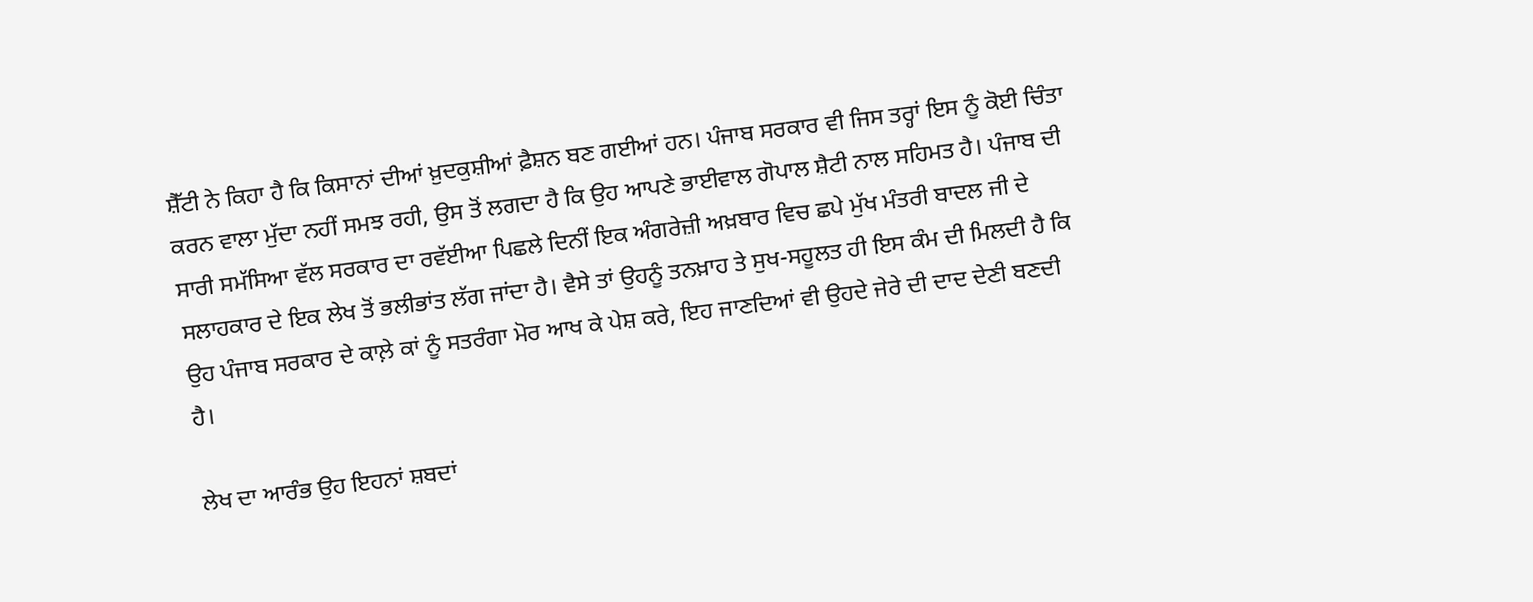ਸ਼ੈੱਟੀ ਨੇ ਕਿਹਾ ਹੈ ਕਿ ਕਿਸਾਨਾਂ ਦੀਆਂ ਖ਼ੁਦਕੁਸ਼ੀਆਂ ਫ਼ੈਸ਼ਨ ਬਣ ਗਈਆਂ ਹਨ। ਪੰਜਾਬ ਸਰਕਾਰ ਵੀ ਜਿਸ ਤਰ੍ਹਾਂ ਇਸ ਨੂੰ ਕੋਈ ਚਿੰਤਾ ਕਰਨ ਵਾਲਾ ਮੁੱਦਾ ਨਹੀਂ ਸਮਝ ਰਹੀ, ਉਸ ਤੋਂ ਲਗਦਾ ਹੈ ਕਿ ਉਹ ਆਪਣੇ ਭਾਈਵਾਲ ਗੋਪਾਲ ਸ਼ੈਟੀ ਨਾਲ ਸਹਿਮਤ ਹੈ। ਪੰਜਾਬ ਦੀ ਸਾਰੀ ਸਮੱਸਿਆ ਵੱਲ ਸਰਕਾਰ ਦਾ ਰਵੱਈਆ ਪਿਛਲੇ ਦਿਨੀਂ ਇਕ ਅੰਗਰੇਜ਼ੀ ਅਖ਼ਬਾਰ ਵਿਚ ਛਪੇ ਮੁੱਖ ਮੰਤਰੀ ਬਾਦਲ ਜੀ ਦੇ ਸਲਾਹਕਾਰ ਦੇ ਇਕ ਲੇਖ ਤੋਂ ਭਲੀਭਾਂਤ ਲੱਗ ਜਾਂਦਾ ਹੈ। ਵੈਸੇ ਤਾਂ ਉਹਨੂੰ ਤਨਖ਼ਾਹ ਤੇ ਸੁਖ-ਸਹੂਲਤ ਹੀ ਇਸ ਕੰਮ ਦੀ ਮਿਲਦੀ ਹੈ ਕਿ ਉਹ ਪੰਜਾਬ ਸਰਕਾਰ ਦੇ ਕਾਲ਼ੇ ਕਾਂ ਨੂੰ ਸਤਰੰਗਾ ਮੋਰ ਆਖ ਕੇ ਪੇਸ਼ ਕਰੇ, ਇਹ ਜਾਣਦਿਆਂ ਵੀ ਉਹਦੇ ਜੇਰੇ ਦੀ ਦਾਦ ਦੇਣੀ ਬਣਦੀ ਹੈ।

ਲੇਖ ਦਾ ਆਰੰਭ ਉਹ ਇਹਨਾਂ ਸ਼ਬਦਾਂ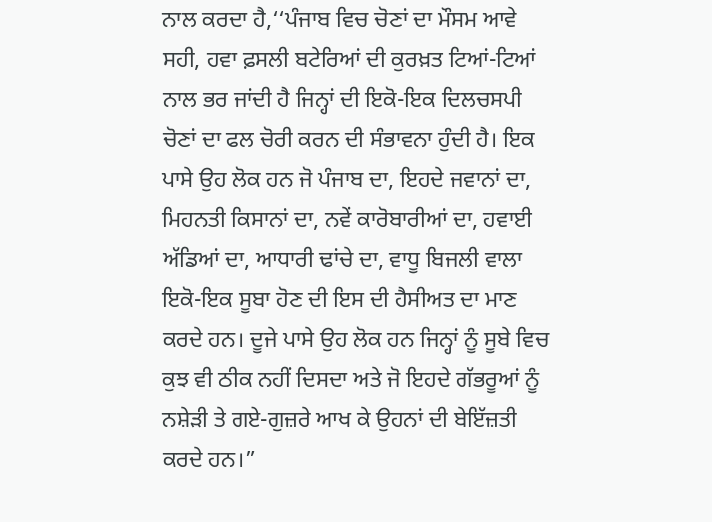ਨਾਲ ਕਰਦਾ ਹੈ,‘‘ਪੰਜਾਬ ਵਿਚ ਚੋਣਾਂ ਦਾ ਮੌਸਮ ਆਵੇ ਸਹੀ, ਹਵਾ ਫ਼ਸਲੀ ਬਟੇਰਿਆਂ ਦੀ ਕੁਰਖ਼ਤ ਟਿਆਂ-ਟਿਆਂ ਨਾਲ ਭਰ ਜਾਂਦੀ ਹੈ ਜਿਨ੍ਹਾਂ ਦੀ ਇਕੋ-ਇਕ ਦਿਲਚਸਪੀ ਚੋਣਾਂ ਦਾ ਫਲ ਚੋਰੀ ਕਰਨ ਦੀ ਸੰਭਾਵਨਾ ਹੁੰਦੀ ਹੈ। ਇਕ ਪਾਸੇ ਉਹ ਲੋਕ ਹਨ ਜੋ ਪੰਜਾਬ ਦਾ, ਇਹਦੇ ਜਵਾਨਾਂ ਦਾ, ਮਿਹਨਤੀ ਕਿਸਾਨਾਂ ਦਾ, ਨਵੇਂ ਕਾਰੋਬਾਰੀਆਂ ਦਾ, ਹਵਾਈ ਅੱਡਿਆਂ ਦਾ, ਆਧਾਰੀ ਢਾਂਚੇ ਦਾ, ਵਾਧੂ ਬਿਜਲੀ ਵਾਲਾ ਇਕੋ-ਇਕ ਸੂਬਾ ਹੋਣ ਦੀ ਇਸ ਦੀ ਹੈਸੀਅਤ ਦਾ ਮਾਣ ਕਰਦੇ ਹਨ। ਦੂਜੇ ਪਾਸੇ ਉਹ ਲੋਕ ਹਨ ਜਿਨ੍ਹਾਂ ਨੂੰ ਸੂਬੇ ਵਿਚ ਕੁਝ ਵੀ ਠੀਕ ਨਹੀਂ ਦਿਸਦਾ ਅਤੇ ਜੋ ਇਹਦੇ ਗੱਭਰੂਆਂ ਨੂੰ ਨਸ਼ੇੜੀ ਤੇ ਗਏ-ਗੁਜ਼ਰੇ ਆਖ ਕੇ ਉਹਨਾਂ ਦੀ ਬੇਇੱਜ਼ਤੀ ਕਰਦੇ ਹਨ।”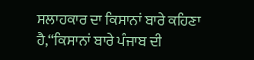ਸਲਾਹਕਾਰ ਦਾ ਕਿਸਾਨਾਂ ਬਾਰੇ ਕਹਿਣਾ ਹੈ,‘‘ਕਿਸਾਨਾਂ ਬਾਰੇ ਪੰਜਾਬ ਦੀ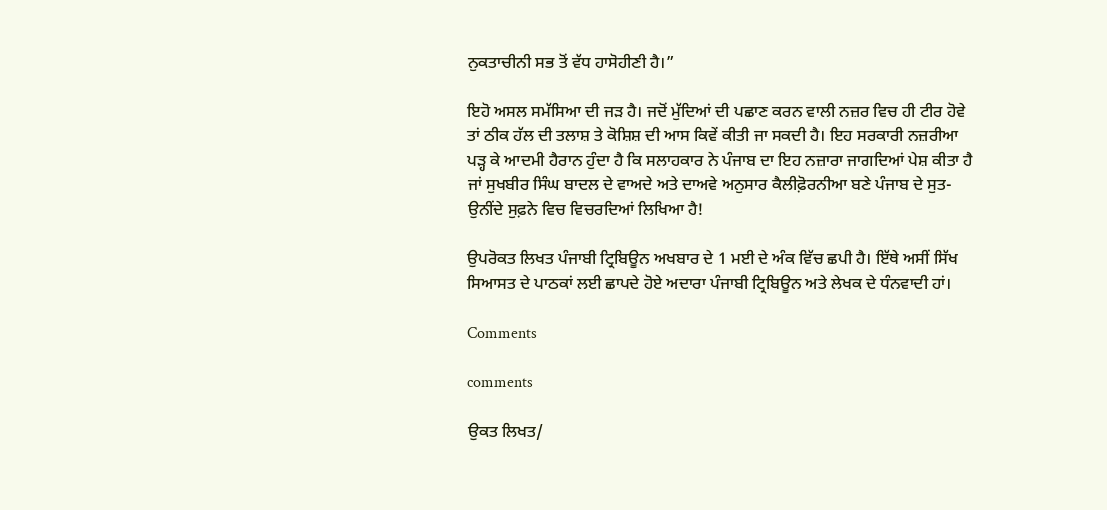ਨੁਕਤਾਚੀਨੀ ਸਭ ਤੋਂ ਵੱਧ ਹਾਸੋਹੀਣੀ ਹੈ।”

ਇਹੋ ਅਸਲ ਸਮੱਸਿਆ ਦੀ ਜੜ ਹੈ। ਜਦੋਂ ਮੁੱਦਿਆਂ ਦੀ ਪਛਾਣ ਕਰਨ ਵਾਲੀ ਨਜ਼ਰ ਵਿਚ ਹੀ ਟੀਰ ਹੋਵੇ ਤਾਂ ਠੀਕ ਹੱਲ ਦੀ ਤਲਾਸ਼ ਤੇ ਕੋਸ਼ਿਸ਼ ਦੀ ਆਸ ਕਿਵੇਂ ਕੀਤੀ ਜਾ ਸਕਦੀ ਹੈ। ਇਹ ਸਰਕਾਰੀ ਨਜ਼ਰੀਆ ਪੜ੍ਹ ਕੇ ਆਦਮੀ ਹੈਰਾਨ ਹੁੰਦਾ ਹੈ ਕਿ ਸਲਾਹਕਾਰ ਨੇ ਪੰਜਾਬ ਦਾ ਇਹ ਨਜ਼ਾਰਾ ਜਾਗਦਿਆਂ ਪੇਸ਼ ਕੀਤਾ ਹੈ ਜਾਂ ਸੁਖਬੀਰ ਸਿੰਘ ਬਾਦਲ ਦੇ ਵਾਅਦੇ ਅਤੇ ਦਾਅਵੇ ਅਨੁਸਾਰ ਕੈਲੀਫ਼ੋਰਨੀਆ ਬਣੇ ਪੰਜਾਬ ਦੇ ਸੁਤ-ਉਨੀਂਦੇ ਸੁਫ਼ਨੇ ਵਿਚ ਵਿਚਰਦਿਆਂ ਲਿਖਿਆ ਹੈ!

ਉਪਰੋਕਤ ਲਿਖਤ ਪੰਜਾਬੀ ਟ੍ਰਿਬਿਊਨ ਅਖਬਾਰ ਦੇ 1 ਮਈ ਦੇ ਅੰਕ ਵਿੱਚ ਛਪੀ ਹੈ। ਇੱਥੇ ਅਸੀਂ ਸਿੱਖ ਸਿਆਸਤ ਦੇ ਪਾਠਕਾਂ ਲਈ ਛਾਪਦੇ ਹੋਏ ਅਦਾਰਾ ਪੰਜਾਬੀ ਟ੍ਰਿਬਿਊਨ ਅਤੇ ਲੇਖਕ ਦੇ ਧੰਨਵਾਦੀ ਹਾਂ।

Comments

comments

ਉਕਤ ਲਿਖਤ/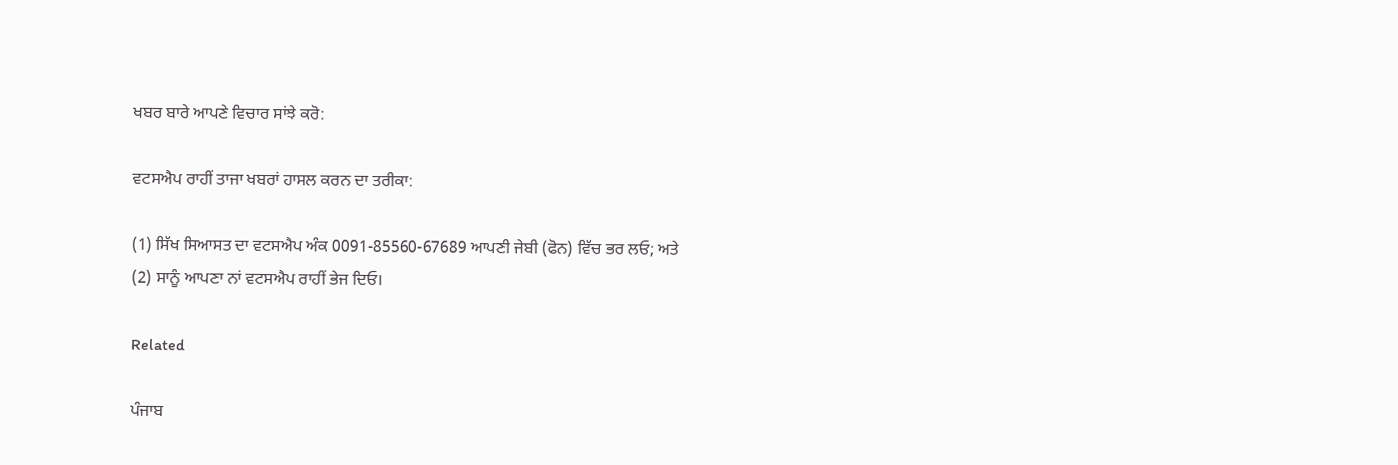ਖਬਰ ਬਾਰੇ ਆਪਣੇ ਵਿਚਾਰ ਸਾਂਝੇ ਕਰੋ:

ਵਟਸਐਪ ਰਾਹੀਂ ਤਾਜਾ ਖਬਰਾਂ ਹਾਸਲ ਕਰਨ ਦਾ ਤਰੀਕਾ:

(1) ਸਿੱਖ ਸਿਆਸਤ ਦਾ ਵਟਸਐਪ ਅੰਕ 0091-85560-67689 ਆਪਣੀ ਜੇਬੀ (ਫੋਨ) ਵਿੱਚ ਭਰ ਲਓ; ਅਤੇ
(2) ਸਾਨੂੰ ਆਪਣਾ ਨਾਂ ਵਟਸਐਪ ਰਾਹੀਂ ਭੇਜ ਦਿਓ।

Related

ਪੰਜਾਬ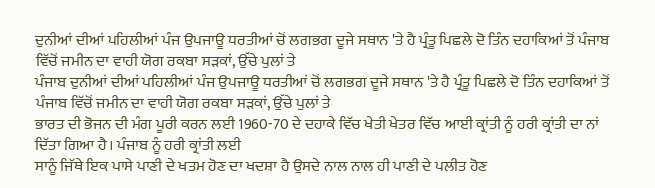ਦੁਨੀਆਂ ਦੀਆਂ ਪਹਿਲੀਆਂ ਪੰਜ ਉਪਜਾਊ ਧਰਤੀਆਂ ਚੋਂ ਲਗਭਗ ਦੂਜੇ ਸਥਾਨ 'ਤੇ ਹੈ ਪ੍ਰੰਤੂ ਪਿਛਲੇ ਦੋ ਤਿੰਨ ਦਹਾਕਿਆਂ ਤੋਂ ਪੰਜਾਬ ਵਿੱਚੋਂ ਜਮੀਨ ਦਾ ਵਾਹੀ ਯੋਗ ਰਕਬਾ ਸੜਕਾਂ, ਉੱਚੇ ਪੁਲਾਂ ਤੇ
ਪੰਜਾਬ ਦੁਨੀਆਂ ਦੀਆਂ ਪਹਿਲੀਆਂ ਪੰਜ ਉਪਜਾਊ ਧਰਤੀਆਂ ਚੋਂ ਲਗਭਗ ਦੂਜੇ ਸਥਾਨ 'ਤੇ ਹੈ ਪ੍ਰੰਤੂ ਪਿਛਲੇ ਦੋ ਤਿੰਨ ਦਹਾਕਿਆਂ ਤੋਂ ਪੰਜਾਬ ਵਿੱਚੋਂ ਜਮੀਨ ਦਾ ਵਾਹੀ ਯੋਗ ਰਕਬਾ ਸੜਕਾਂ, ਉੱਚੇ ਪੁਲਾਂ ਤੇ
ਭਾਰਤ ਦੀ ਭੋਜਨ ਦੀ ਮੰਗ ਪੂਰੀ ਕਰਨ ਲਈ 1960-70 ਦੇ ਦਹਾਕੇ ਵਿੱਚ ਖੇਤੀ ਖੇਤਰ ਵਿੱਚ ਆਈ ਕ੍ਰਾਂਤੀ ਨੂੰ ਹਰੀ ਕ੍ਰਾਂਤੀ ਦਾ ਨਾਂ ਦਿੱਤਾ ਗਿਆ ਹੈ। ਪੰਜਾਬ ਨੂੰ ਹਰੀ ਕ੍ਰਾਂਤੀ ਲਈ
ਸਾਨੂੰ ਜਿੱਥੇ ਇਕ ਪਾਸੇ ਪਾਣੀ ਦੇ ਖਤਮ ਹੋਣ ਦਾ ਖਦਸ਼ਾ ਹੈ ਉਸਦੇ ਨਾਲ ਨਾਲ ਹੀ ਪਾਣੀ ਦੇ ਪਲੀਤ ਹੋਣ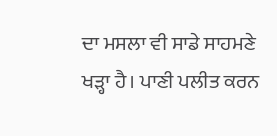ਦਾ ਮਸਲਾ ਵੀ ਸਾਡੇ ਸਾਹਮਣੇ ਖੜ੍ਹਾ ਹੈ। ਪਾਣੀ ਪਲੀਤ ਕਰਨ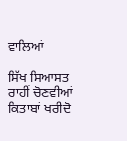ਵਾਲਿਆਂ

ਸਿੱਖ ਸਿਆਸਤ ਰਾਹੀਂ ਚੋਣਵੀਆਂ ਕਿਤਾਬਾਂ ਖਰੀਦੋ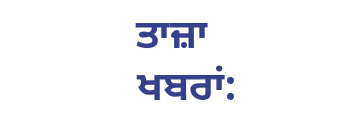ਤਾਜ਼ਾ ਖਬਰਾਂ: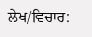ਲੇਖ/ਵਿਚਾਰ: